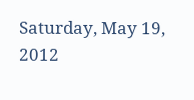Saturday, May 19, 2012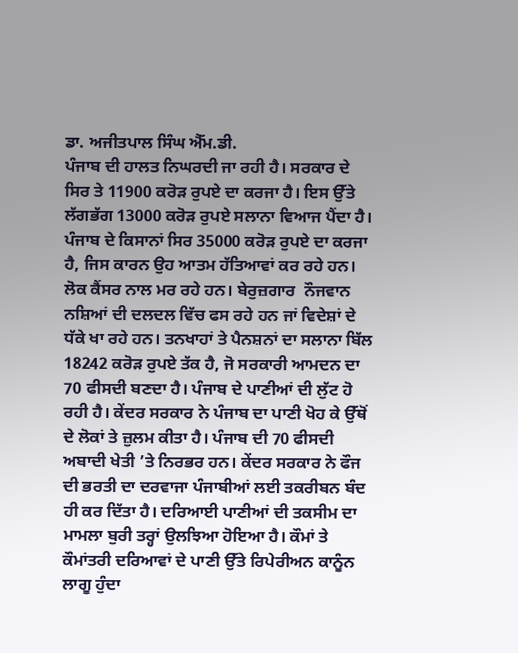ਡਾ. ਅਜੀਤਪਾਲ ਸਿੰਘ ਐੱਮ.ਡੀ.
ਪੰਜਾਬ ਦੀ ਹਾਲਤ ਨਿਘਰਦੀ ਜਾ ਰਹੀ ਹੈ। ਸਰਕਾਰ ਦੇ ਸਿਰ ਤੇ 11900 ਕਰੋੜ ਰੁਪਏ ਦਾ ਕਰਜਾ ਹੈ। ਇਸ ਉੱਤੇ ਲੱਗਭੱਗ 13000 ਕਰੋੜ ਰੁਪਏ ਸਲਾਨਾ ਵਿਆਜ ਪੈਂਦਾ ਹੈ। ਪੰਜਾਬ ਦੇ ਕਿਸਾਨਾਂ ਸਿਰ 35000 ਕਰੋੜ ਰੁਪਏ ਦਾ ਕਰਜਾ ਹੈ, ਜਿਸ ਕਾਰਨ ਉਹ ਆਤਮ ਹੱਤਿਆਵਾਂ ਕਰ ਰਹੇ ਹਨ। ਲੋਕ ਕੈਂਸਰ ਨਾਲ ਮਰ ਰਹੇ ਹਨ। ਬੇਰੁਜ਼ਗਾਰ  ਨੌਜਵਾਨ ਨਸ਼ਿਆਂ ਦੀ ਦਲਦਲ ਵਿੱਚ ਫਸ ਰਹੇ ਹਨ ਜਾਂ ਵਿਦੇਸ਼ਾਂ ਦੇ ਧੱਕੇ ਖਾ ਰਹੇ ਹਨ। ਤਨਖਾਹਾਂ ਤੇ ਪੈਨਸ਼ਨਾਂ ਦਾ ਸਲਾਨਾ ਬਿੱਲ 18242 ਕਰੋੜ ਰੁਪਏ ਤੱਕ ਹੈ, ਜੋ ਸਰਕਾਰੀ ਆਮਦਨ ਦਾ 70 ਫੀਸਦੀ ਬਣਦਾ ਹੈ। ਪੰਜਾਬ ਦੇ ਪਾਣੀਆਂ ਦੀ ਲੁੱਟ ਹੋ ਰਹੀ ਹੈ। ਕੇਂਦਰ ਸਰਕਾਰ ਨੇ ਪੰਜਾਬ ਦਾ ਪਾਣੀ ਖੋਹ ਕੇ ਉੱਥੋਂ ਦੇ ਲੋਕਾਂ ਤੇ ਜ਼ੁਲਮ ਕੀਤਾ ਹੈ। ਪੰਜਾਬ ਦੀ 70 ਫੀਸਦੀ ਅਬਾਦੀ ਖੇਤੀ ’ਤੇ ਨਿਰਭਰ ਹਨ। ਕੇਂਦਰ ਸਰਕਾਰ ਨੇ ਫੌਜ ਦੀ ਭਰਤੀ ਦਾ ਦਰਵਾਜਾ ਪੰਜਾਬੀਆਂ ਲਈ ਤਕਰੀਬਨ ਬੰਦ ਹੀ ਕਰ ਦਿੱਤਾ ਹੈ। ਦਰਿਆਈ ਪਾਣੀਆਂ ਦੀ ਤਕਸੀਮ ਦਾ ਮਾਮਲਾ ਬੁਰੀ ਤਰ੍ਹਾਂ ਉਲਝਿਆ ਹੋਇਆ ਹੈ। ਕੌਮਾਂ ਤੇ ਕੌਮਾਂਤਰੀ ਦਰਿਆਵਾਂ ਦੇ ਪਾਣੀ ਉੱਤੇ ਰਿਪੇਰੀਅਨ ਕਾਨੂੰਨ ਲਾਗੂ ਹੁੰਦਾ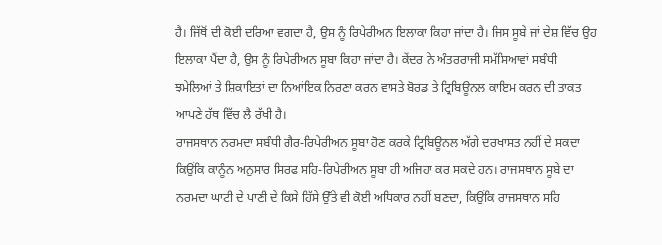ਹੈ। ਜਿੱਥੋਂ ਦੀ ਕੋਈ ਦਰਿਆ ਵਗਦਾ ਹੈ, ਉਸ ਨੂੰ ਰਿਪੇਰੀਅਨ ਇਲਾਕਾ ਕਿਹਾ ਜਾਂਦਾ ਹੈ। ਜਿਸ ਸੂਬੇ ਜਾਂ ਦੇਸ਼ ਵਿੱਚ ਉਹ ਇਲਾਕਾ ਪੈਂਦਾ ਹੈ, ਉਸ ਨੂੰ ਰਿਪੇਰੀਅਨ ਸੂਬਾ ਕਿਹਾ ਜਾਂਦਾ ਹੈ। ਕੇਂਦਰ ਨੇ ਅੰਤਰਰਾਜੀ ਸਮੱਸਿਆਵਾਂ ਸਬੰਧੀ ਝਮੇਲਿਆਂ ਤੇ ਸ਼ਿਕਾਇਤਾਂ ਦਾ ਨਿਆਂਇਕ ਨਿਰਣਾ ਕਰਨ ਵਾਸਤੇ ਬੋਰਡ ਤੇ ਟ੍ਰਿਬਿਊਨਲ ਕਾਇਮ ਕਰਨ ਦੀ ਤਾਕਤ ਆਪਣੇ ਹੱਥ ਵਿੱਚ ਲੈ ਰੱਖੀ ਹੈ।
ਰਾਜਸਥਾਨ ਨਰਮਦਾ ਸਬੰਧੀ ਗੈਰ-ਰਿਪੇਰੀਅਨ ਸੂਬਾ ਹੋਣ ਕਰਕੇ ਟ੍ਰਿਬਿਊਨਲ ਅੱਗੇ ਦਰਖਾਸਤ ਨਹੀਂ ਦੇ ਸਕਦਾ ਕਿਉਂਕਿ ਕਾਨੂੰਨ ਅਨੁਸਾਰ ਸਿਰਫ ਸਹਿ-ਰਿਪੇਰੀਅਨ ਸੂਬਾ ਹੀ ਅਜਿਹਾ ਕਰ ਸਕਦੇ ਹਨ। ਰਾਜਸਥਾਨ ਸੂਬੇ ਦਾ ਨਰਮਦਾ ਘਾਟੀ ਦੇ ਪਾਣੀ ਦੇ ਕਿਸੇ ਹਿੱਸੇ ਉੱਤੇ ਵੀ ਕੋਈ ਅਧਿਕਾਰ ਨਹੀਂ ਬਣਦਾ, ਕਿਉਂਕਿ ਰਾਜਸਥਾਨ ਸਹਿ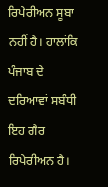ਰਿਪੇਰੀਅਨ ਸੂਬਾ ਨਹੀਂ ਹੈ। ਹਾਲਾਂਕਿ ਪੰਜਾਬ ਦੇ ਦਰਿਆਵਾਂ ਸਬੰਧੀ ਇਹ ਗੈਰ ਰਿਪੇਰੀਅਨ ਹੈ।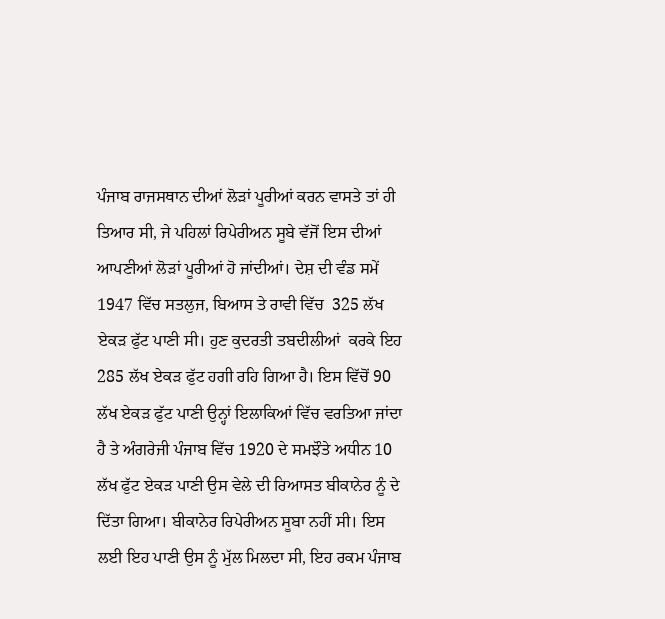ਪੰਜਾਬ ਰਾਜਸਥਾਨ ਦੀਆਂ ਲੋੜਾਂ ਪੂਰੀਆਂ ਕਰਨ ਵਾਸਤੇ ਤਾਂ ਹੀ ਤਿਆਰ ਸੀ, ਜੇ ਪਹਿਲਾਂ ਰਿਪੇਰੀਅਨ ਸੂਬੇ ਵੱਜੋਂ ਇਸ ਦੀਆਂ ਆਪਣੀਆਂ ਲੋੜਾਂ ਪੂਰੀਆਂ ਹੋ ਜਾਂਦੀਆਂ। ਦੇਸ਼ ਦੀ ਵੰਡ ਸਮੇਂ 1947 ਵਿੱਚ ਸਤਲੁਜ, ਬਿਆਸ ਤੇ ਰਾਵੀ ਵਿੱਚ  325 ਲੱਖ ਏਕੜ ਫੁੱਟ ਪਾਣੀ ਸੀ। ਹੁਣ ਕੁਦਰਤੀ ਤਬਦੀਲੀਆਂ  ਕਰਕੇ ਇਹ 285 ਲੱਖ ਏਕੜ ਫੁੱਟ ਹਗੀ ਰਹਿ ਗਿਆ ਹੈ। ਇਸ ਵਿੱਚੋਂ 90 ਲੱਖ ਏਕੜ ਫੁੱਟ ਪਾਣੀ ਉਨ੍ਹਾਂ ਇਲਾਕਿਆਂ ਵਿੱਚ ਵਰਤਿਆ ਜਾਂਦਾ ਹੈ ਤੇ ਅੰਗਰੇਜੀ ਪੰਜਾਬ ਵਿੱਚ 1920 ਦੇ ਸਮਝੌਤੇ ਅਧੀਨ 10 ਲੱਖ ਫੁੱਟ ਏਕੜ ਪਾਣੀ ਉਸ ਵੇਲੇ ਦੀ ਰਿਆਸਤ ਬੀਕਾਨੇਰ ਨੂੰ ਦੇ ਦਿੱਤਾ ਗਿਆ। ਬੀਕਾਨੇਰ ਰਿਪੇਰੀਅਨ ਸੂਬਾ ਨਹੀਂ ਸੀ। ਇਸ ਲਈ ਇਹ ਪਾਣੀ ਉਸ ਨੂੰ ਮੁੱਲ ਮਿਲਦਾ ਸੀ, ਇਹ ਰਕਮ ਪੰਜਾਬ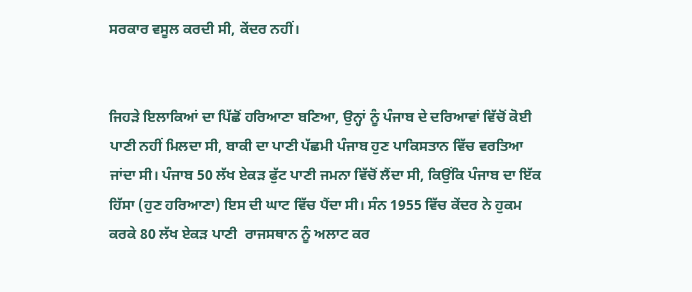ਸਰਕਾਰ ਵਸੂਲ ਕਰਦੀ ਸੀ, ਕੇਂਦਰ ਨਹੀਂ।


ਜਿਹੜੇ ਇਲਾਕਿਆਂ ਦਾ ਪਿੱਛੋਂ ਹਰਿਆਣਾ ਬਣਿਆ, ਉਨ੍ਹਾਂ ਨੂੰ ਪੰਜਾਬ ਦੇ ਦਰਿਆਵਾਂ ਵਿੱਚੋਂ ਕੋਈ ਪਾਣੀ ਨਹੀਂ ਮਿਲਦਾ ਸੀ, ਬਾਕੀ ਦਾ ਪਾਣੀ ਪੱਛਮੀ ਪੰਜਾਬ ਹੁਣ ਪਾਕਿਸਤਾਨ ਵਿੱਚ ਵਰਤਿਆ ਜਾਂਦਾ ਸੀ। ਪੰਜਾਬ 50 ਲੱਖ ਏਕੜ ਫੁੱਟ ਪਾਣੀ ਜਮਨਾ ਵਿੱਚੋਂ ਲੈਂਦਾ ਸੀ, ਕਿਉਂਕਿ ਪੰਜਾਬ ਦਾ ਇੱਕ ਹਿੱਸਾ (ਹੁਣ ਹਰਿਆਣਾ) ਇਸ ਦੀ ਘਾਟ ਵਿੱਚ ਪੈਂਦਾ ਸੀ। ਸੰਨ 1955 ਵਿੱਚ ਕੇਂਦਰ ਨੇ ਹੁਕਮ ਕਰਕੇ 80 ਲੱਖ ਏਕੜ ਪਾਣੀ  ਰਾਜਸਥਾਨ ਨੂੰ ਅਲਾਟ ਕਰ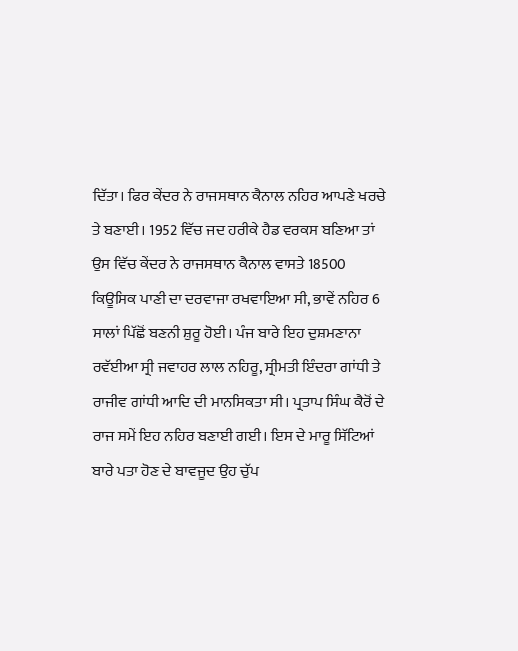ਦਿੱਤਾ। ਫਿਰ ਕੇਂਦਰ ਨੇ ਰਾਜਸਥਾਨ ਕੈਨਾਲ ਨਹਿਰ ਆਪਣੇ ਖਰਚੇ ਤੇ ਬਣਾਈ। 1952 ਵਿੱਚ ਜਦ ਹਰੀਕੇ ਹੈਡ ਵਰਕਸ ਬਣਿਆ ਤਾਂ ਉਸ ਵਿੱਚ ਕੇਂਦਰ ਨੇ ਰਾਜਸਥਾਨ ਕੈਨਾਲ ਵਾਸਤੇ 18500 ਕਿਊਸਿਕ ਪਾਣੀ ਦਾ ਦਰਵਾਜਾ ਰਖਵਾਇਆ ਸੀ, ਭਾਵੇਂ ਨਹਿਰ 6 ਸਾਲਾਂ ਪਿੱਛੋਂ ਬਣਨੀ ਸ਼ੁਰੂ ਹੋਈ। ਪੰਜ ਬਾਰੇ ਇਹ ਦੁਸ਼ਮਣਾਨਾ ਰਵੱਈਆ ਸ੍ਰੀ ਜਵਾਹਰ ਲਾਲ ਨਹਿਰੂ, ਸ੍ਰੀਮਤੀ ਇੰਦਰਾ ਗਾਂਧੀ ਤੇ ਰਾਜੀਵ ਗਾਂਧੀ ਆਦਿ ਦੀ ਮਾਨਸਿਕਤਾ ਸੀ। ਪ੍ਰਤਾਪ ਸਿੰਘ ਕੈਰੋਂ ਦੇ ਰਾਜ ਸਮੇਂ ਇਹ ਨਹਿਰ ਬਣਾਈ ਗਈ। ਇਸ ਦੇ ਮਾਰੂ ਸਿੱਟਿਆਂ ਬਾਰੇ ਪਤਾ ਹੋਣ ਦੇ ਬਾਵਜੂਦ ਉਹ ਚੁੱਪ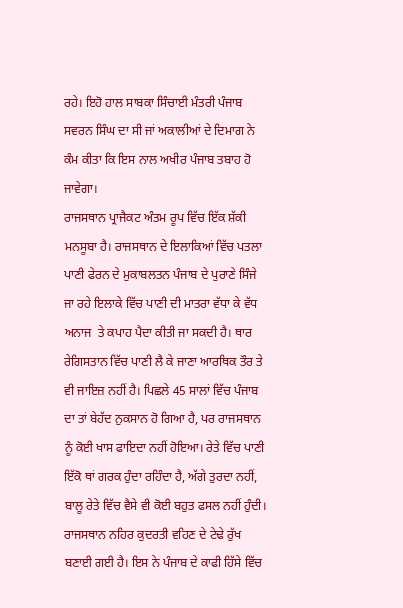ਰਹੇ। ਇਹੋ ਹਾਲ ਸਾਬਕਾ ਸਿੰਚਾਈ ਮੰਤਰੀ ਪੰਜਾਬ ਸਵਰਨ ਸਿੰਘ ਦਾ ਸੀ ਜਾਂ ਅਕਾਲੀਆਂ ਦੇ ਦਿਮਾਗ ਨੇ ਕੰਮ ਕੀਤਾ ਕਿ ਇਸ ਨਾਲ ਅਖੀਰ ਪੰਜਾਬ ਤਬਾਹ ਹੋ ਜਾਵੇਗਾ।
ਰਾਜਸਥਾਨ ਪ੍ਰਾਜੈਕਟ ਅੰਤਮ ਰੂਪ ਵਿੱਚ ਇੱਕ ਸ਼ੱਕੀ ਮਨਸੂਬਾ ਹੈ। ਰਾਜਸਥਾਨ ਦੇ ਇਲਾਕਿਆਂ ਵਿੱਚ ਪਤਲਾ ਪਾਣੀ ਫੇਰਨ ਦੇ ਮੁਕਾਬਲਤਨ ਪੰਜਾਬ ਦੇ ਪੁਰਾਣੇ ਸਿੰਜੇ ਜਾ ਰਹੇ ਇਲਾਕੇ ਵਿੱਚ ਪਾਣੀ ਦੀ ਮਾਤਰਾ ਵੱਧਾ ਕੇ ਵੱਧ ਅਨਾਜ  ਤੇ ਕਪਾਹ ਪੈਦਾ ਕੀਤੀ ਜਾ ਸਕਦੀ ਹੈ। ਥਾਰ ਰੇਗਿਸਤਾਨ ਵਿੱਚ ਪਾਣੀ ਲੈ ਕੇ ਜਾਣਾ ਆਰਥਿਕ ਤੌਰ ਤੇ ਵੀ ਜਾਇਜ਼ ਨਹੀਂ ਹੈ। ਪਿਛਲੇ 45 ਸਾਲਾਂ ਵਿੱਚ ਪੰਜਾਬ ਦਾ ਤਾਂ ਬੇਹੱਦ ਨੁਕਸਾਨ ਹੋ ਗਿਆ ਹੈ, ਪਰ ਰਾਜਸਥਾਨ ਨੂੰ ਕੋਈ ਖਾਸ ਫਾਇਦਾ ਨਹੀਂ ਹੋਇਆ। ਰੇਤੇ ਵਿੱਚ ਪਾਣੀ ਇੱਕੋ ਥਾਂ ਗਰਕ ਹੁੰਦਾ ਰਹਿੰਦਾ ਹੈ, ਅੱਗੇ ਤੁਰਦਾ ਨਹੀਂ, ਬਾਲੂ ਰੇਤੇ ਵਿੱਚ ਵੈਸੇ ਵੀ ਕੋਈ ਬਹੁਤ ਫਸਲ ਨਹੀਂ ਹੁੰਦੀ। ਰਾਜਸਥਾਨ ਨਹਿਰ ਕੁਦਰਤੀ ਵਹਿਣ ਦੇ ਟੇਢੇ ਰੁੱਖ ਬਣਾਈ ਗਈ ਹੈ। ਇਸ ਨੇ ਪੰਜਾਬ ਦੇ ਕਾਫੀ ਹਿੱਸੇ ਵਿੱਚ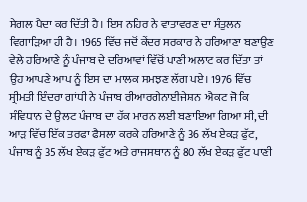ਸੇਗਲ ਪੈਦਾ ਕਰ ਦਿੱਤੀ ਹੈ। ਇਸ ਨਹਿਰ ਨੇ ਵਾਤਾਵਰਣ ਦਾ ਸੰਤੁਲਨ ਵਿਗਾੜਿਆ ਹੀ ਹੈ। 1965 ਵਿੱਚ ਜਦੋਂ ਕੇਂਦਰ ਸਰਕਾਰ ਨੇ ਹਰਿਆਣਾ ਬਣਾਉਣ ਵੇਲੇ ਹਰਿਆਣੇ ਨੂੰ ਪੰਜਾਬ ਦੇ ਦਰਿਆਵਾਂ ਵਿੱਚੋਂ ਪਾਣੀ ਅਲਾਟ ਕਰ ਦਿੱਤਾ ਤਾਂ ਉਹ ਆਪਣੇ ਆਪ ਨੂੰ ਇਸ ਦਾ ਮਾਲਕ ਸਮਝਣ ਲੱਗ ਪਏ। 1976 ਵਿੱਚ ਸ੍ਰੀਮਤੀ ਇੰਦਰਾ ਗਾਂਧੀ ਨੇ ਪੰਜਾਬ ਰੀਆਰਗੇਨਾਈਜੇਸ਼ਨ  ਐਕਟ ਜੋ ਕਿ ਸੰਵਿਧਾਨ ਦੇ ਉਲਟ ਪੰਜਾਬ ਦਾ ਹੱਕ ਮਾਰਨ ਲਈ ਬਣਾਇਆ ਗਿਆ ਸੀ, ਦੀ ਆੜ ਵਿੱਚ ਇੱਕ ਤਰਫਾ ਫੈਸਲਾ ਕਰਕੇ ਹਰਿਆਣੇ ਨੂੰ 36 ਲੱਖ ਏਕੜ ਫੁੱਟ, ਪੰਜਾਬ ਨੂੰ 35 ਲੱਖ ਏਕੜ ਫੁੱਟ ਅਤੇ ਰਾਜਸਥਾਨ ਨੂੰ 80 ਲੱਖ ਏਕੜ ਫੁੱਟ ਪਾਣੀ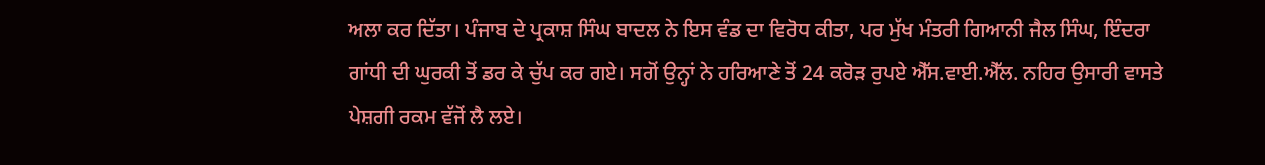ਅਲਾ ਕਰ ਦਿੱਤਾ। ਪੰਜਾਬ ਦੇ ਪ੍ਰਕਾਸ਼ ਸਿੰਘ ਬਾਦਲ ਨੇ ਇਸ ਵੰਡ ਦਾ ਵਿਰੋਧ ਕੀਤਾ, ਪਰ ਮੁੱਖ ਮੰਤਰੀ ਗਿਆਨੀ ਜੈਲ ਸਿੰਘ, ਇੰਦਰਾ ਗਾਂਧੀ ਦੀ ਘੁਰਕੀ ਤੋਂ ਡਰ ਕੇ ਚੁੱਪ ਕਰ ਗਏ। ਸਗੋਂ ਉਨ੍ਹਾਂ ਨੇ ਹਰਿਆਣੇ ਤੋਂ 24 ਕਰੋੜ ਰੁਪਏ ਐੱਸ.ਵਾਈ.ਐੱਲ. ਨਹਿਰ ਉਸਾਰੀ ਵਾਸਤੇ ਪੇਸ਼ਗੀ ਰਕਮ ਵੱਜੋਂ ਲੈ ਲਏ।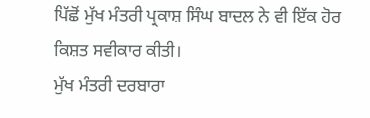ਪਿੱਛੋਂ ਮੁੱਖ ਮੰਤਰੀ ਪ੍ਰਕਾਸ਼ ਸਿੰਘ ਬਾਦਲ ਨੇ ਵੀ ਇੱਕ ਹੋਰ ਕਿਸ਼ਤ ਸਵੀਕਾਰ ਕੀਤੀ।
ਮੁੱਖ ਮੰਤਰੀ ਦਰਬਾਰਾ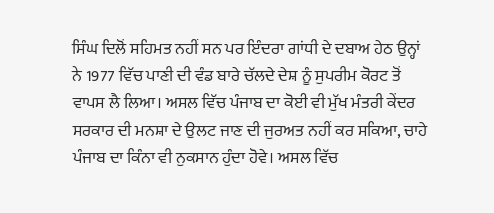ਸਿੰਘ ਦਿਲੋਂ ਸਹਿਮਤ ਨਹੀਂ ਸਨ ਪਰ ਇੰਦਰਾ ਗਾਂਧੀ ਦੇ ਦਬਾਅ ਹੇਠ ਉਨ੍ਹਾਂ ਨੇ 1977 ਵਿੱਚ ਪਾਣੀ ਦੀ ਵੰਡ ਬਾਰੇ ਚੱਲਦੇ ਦੇਸ਼ ਨੂੰ ਸੁਪਰੀਮ ਕੋਰਟ ਤੋਂ ਵਾਪਸ ਲੈ ਲਿਆ। ਅਸਲ ਵਿੱਚ ਪੰਜਾਬ ਦਾ ਕੋਈ ਵੀ ਮੁੱਖ ਮੰਤਰੀ ਕੇਂਦਰ ਸਰਕਾਰ ਦੀ ਮਨਸ਼ਾ ਦੇ ਉਲਟ ਜਾਣ ਦੀ ਜੁਰਅਤ ਨਹੀਂ ਕਰ ਸਕਿਆ, ਚਾਹੇ ਪੰਜਾਬ ਦਾ ਕਿੰਨਾ ਵੀ ਨੁਕਸਾਨ ਹੁੰਦਾ ਹੋਵੇ। ਅਸਲ ਵਿੱਚ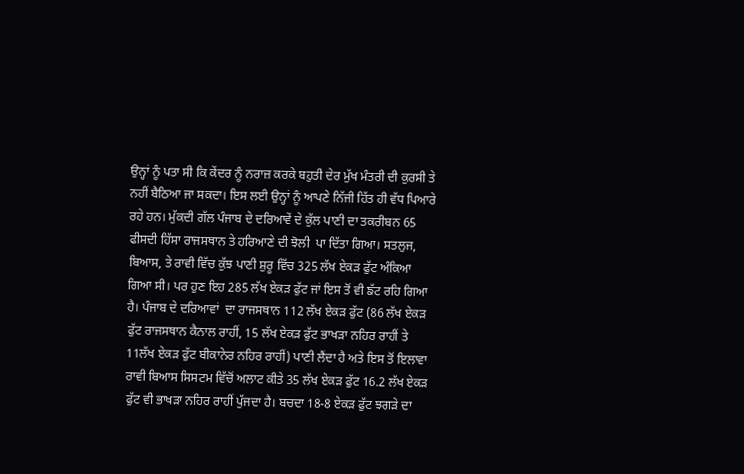ਉਨ੍ਹਾਂ ਨੂੰ ਪਤਾ ਸੀ ਕਿ ਕੇਂਦਰ ਨੂੰ ਨਰਾਜ਼ ਕਰਕੇ ਬਹੁਤੀ ਦੇਰ ਮੁੱਖ ਮੰਤਰੀ ਦੀ ਕੁਰਸੀ ਤੇ ਨਹੀਂ ਬੈਠਿਆ ਜਾ ਸਕਦਾ। ਇਸ ਲਈ ਉਨ੍ਹਾਂ ਨੂੰ ਆਪਣੇ ਨਿੱਜੀ ਹਿੱਤ ਹੀ ਵੱਧ ਪਿਆਰੇ ਰਹੇ ਹਨ। ਮੁੱਕਦੀ ਗੱਲ ਪੰਜਾਬ ਦੇ ਦਰਿਆਵੇਂ ਦੇ ਕੁੱਲ ਪਾਣੀ ਦਾ ਤਕਰੀਬਨ 65 ਫੀਸਦੀ ਹਿੱਸਾ ਰਾਜਸਥਾਨ ਤੇ ਹਰਿਆਣੇ ਦੀ ਝੋਲੀ  ਪਾ ਦਿੱਤਾ ਗਿਆ। ਸਤਲੁਜ, ਬਿਆਸ, ਤੇ ਰਾਵੀ ਵਿੱਚ ਕੁੱਝ ਪਾਣੀ ਸ਼ੁਰੂ ਵਿੱਚ 325 ਲੱਖ ਏਕੜ ਫੁੱਟ ਅੰਕਿਆ ਗਿਆ ਸੀ। ਪਰ ਹੁਣ ਇਹ 285 ਲੱਖ ਏਕੜ ਫੁੱਟ ਜਾਂ ਇਸ ਤੋਂ ਵੀ ਙੱਟ ਰਹਿ ਗਿਆ ਹੈ। ਪੰਜਾਬ ਦੇ ਦਰਿਆਵਾਂ  ਦਾ ਰਾਜਸਥਾਨ 112 ਲੱਖ ਏਕੜ ਫੁੱਟ (86 ਲੱਖ ਏਕੜ ਫੁੱਟ ਰਾਜਸਥਾਨ ਕੈਨਾਲ ਰਾਹੀਂ, 15 ਲੱਖ ਏਕੜ ਫੁੱਟ ਭਾਖੜਾ ਨਹਿਰ ਰਾਹੀਂ ਤੇ 11ਲੱਖ ਏਕੜ ਫੁੱਟ ਬੀਕਾਨੇਰ ਨਹਿਰ ਰਾਹੀਂ) ਪਾਣੀ ਲੈਂਦਾ ਹੈ ਅਤੇ ਇਸ ਤੋਂ ਇਲਾਵਾ ਰਾਵੀ ਬਿਆਸ ਸਿਸਟਮ ਵਿੱਚੋਂ ਅਲਾਟ ਕੀਤੇ 35 ਲੱਖ ਏਕੜ ਫੁੱਟ 16.2 ਲੱਖ ਏਕੜ ਫੁੱਟ ਵੀ ਭਾਖੜਾ ਨਹਿਰ ਰਾਹੀਂ ਪੁੱਜਦਾ ਹੈ। ਬਚਦਾ 18-8 ਏਕੜ ਫੁੱਟ ਝਗੜੇ ਦਾ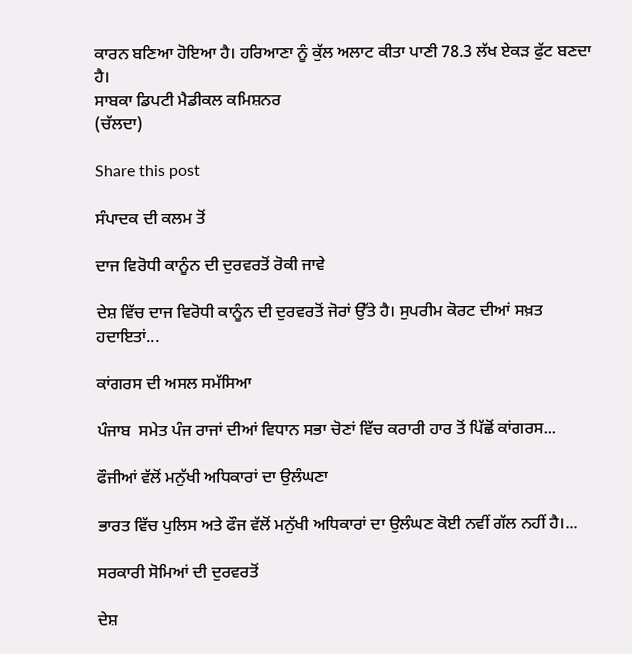ਕਾਰਨ ਬਣਿਆ ਹੋਇਆ ਹੈ। ਹਰਿਆਣਾ ਨੂੰ ਕੁੱਲ ਅਲਾਟ ਕੀਤਾ ਪਾਣੀ 78.3 ਲੱਖ ਏਕੜ ਫੁੱਟ ਬਣਦਾ ਹੈ।
ਸਾਬਕਾ ਡਿਪਟੀ ਮੈਡੀਕਲ ਕਮਿਸ਼ਨਰ
(ਚੱਲਦਾ)

Share this post

ਸੰਪਾਦਕ ਦੀ ਕਲਮ ਤੋਂ

ਦਾਜ ਵਿਰੋਧੀ ਕਾਨੂੰਨ ਦੀ ਦੁਰਵਰਤੋਂ ਰੋਕੀ ਜਾਵੇ

ਦੇਸ਼ ਵਿੱਚ ਦਾਜ ਵਿਰੋਧੀ ਕਾਨੂੰਨ ਦੀ ਦੁਰਵਰਤੋਂ ਜੋਰਾਂ ਉੱਤੇ ਹੈ। ਸੁਪਰੀਮ ਕੋਰਟ ਦੀਆਂ ਸਖ਼ਤ ਹਦਾਇਤਾਂ...

ਕਾਂਗਰਸ ਦੀ ਅਸਲ ਸਮੱਸਿਆ

ਪੰਜਾਬ  ਸਮੇਤ ਪੰਜ ਰਾਜਾਂ ਦੀਆਂ ਵਿਧਾਨ ਸਭਾ ਚੋਣਾਂ ਵਿੱਚ ਕਰਾਰੀ ਹਾਰ ਤੋਂ ਪਿੱਛੋਂ ਕਾਂਗਰਸ...

ਫੌਜੀਆਂ ਵੱਲੋਂ ਮਨੁੱਖੀ ਅਧਿਕਾਰਾਂ ਦਾ ਉਲੰਘਣਾ

ਭਾਰਤ ਵਿੱਚ ਪੁਲਿਸ ਅਤੇ ਫੌਜ ਵੱਲੋਂ ਮਨੁੱਖੀ ਅਧਿਕਾਰਾਂ ਦਾ ਉਲੰਘਣ ਕੋਈ ਨਵੀਂ ਗੱਲ ਨਹੀਂ ਹੈ।...

ਸਰਕਾਰੀ ਸੋਮਿਆਂ ਦੀ ਦੁਰਵਰਤੋਂ

ਦੇਸ਼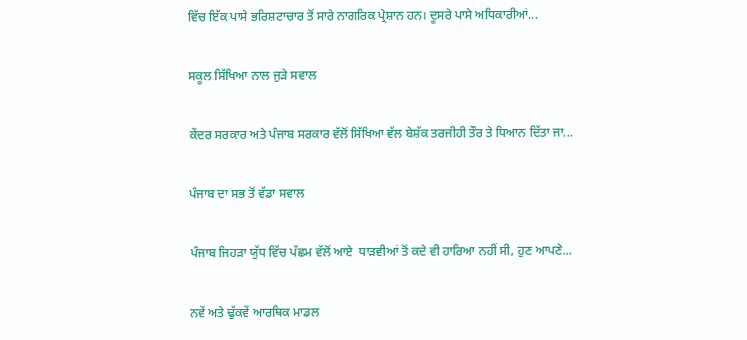ਵਿੱਚ ਇੱਕ ਪਾਸੇ ਭਰਿਸ਼ਟਾਚਾਰ ਤੋਂ ਸਾਰੇ ਨਾਗਰਿਕ ਪ੍ਰੇਸ਼ਾਨ ਹਨ। ਦੂਸਰੇ ਪਾਸੇ ਅਧਿਕਾਰੀਆਂ...

ਸਕੂਲ ਸਿੱਖਿਆ ਨਾਲ ਜੁੜੇ ਸਵਾਲ

ਕੇਂਦਰ ਸਰਕਾਰ ਅਤੇ ਪੰਜਾਬ ਸਰਕਾਰ ਵੱਲੋਂ ਸਿੱਖਿਆ ਵੱਲ ਬੇਸ਼ੱਕ ਤਰਜੀਹੀ ਤੌਰ ਤੇ ਧਿਆਨ ਦਿੱਤਾ ਜਾ...

ਪੰਜਾਬ ਦਾ ਸਭ ਤੋਂ ਵੱਡਾ ਸਵਾਲ

ਪੰਜਾਬ ਜਿਹੜਾ ਯੁੱਧ ਵਿੱਚ ਪੱਛਮ ਵੱਲੋਂ ਆਏ  ਧਾੜਵੀਆਂ ਤੋਂ ਕਦੇ ਵੀ ਹਾਰਿਆ ਨਹੀਂ ਸੀ, ਹੁਣ ਆਪਣੇ...

ਨਵੇਂ ਅਤੇ ਢੁੱਕਵੇਂ ਆਰਥਿਕ ਮਾਡਲ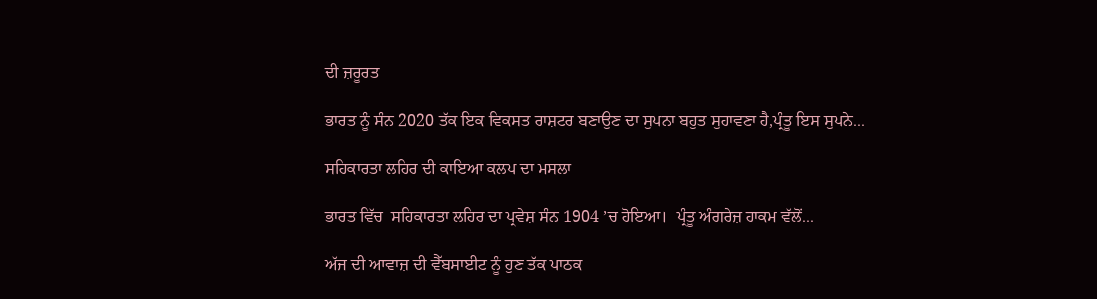ਦੀ ਜ਼ਰੂਰਤ

ਭਾਰਤ ਨੂੰ ਸੰਨ 2020 ਤੱਕ ਇਕ ਵਿਕਸਤ ਰਾਸ਼ਟਰ ਬਣਾਉਣ ਦਾ ਸੁਪਨਾ ਬਹੁਤ ਸੁਹਾਵਣਾ ਹੈ,ਪ੍ਰੰਤੂ ਇਸ ਸੁਪਨੇ...

ਸਹਿਕਾਰਤਾ ਲਹਿਰ ਦੀ ਕਾਇਆ ਕਲਪ ਦਾ ਮਸਲਾ

ਭਾਰਤ ਵਿੱਚ  ਸਹਿਕਾਰਤਾ ਲਹਿਰ ਦਾ ਪ੍ਰਵੇਸ਼ ਸੰਨ 1904 ’ਚ ਹੋਇਆ।  ਪ੍ਰੰਤੂ ਅੰਗਰੇਜ਼ ਹਾਕਮ ਵੱਲੋਂ...

ਅੱਜ ਦੀ ਆਵਾਜ਼ ਦੀ ਵੈੱਬਸਾਈਟ ਨੂੰ ਹੁਣ ਤੱਕ ਪਾਠਕ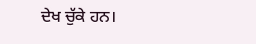ਦੇਖ ਚੁੱਕੇ ਹਨ।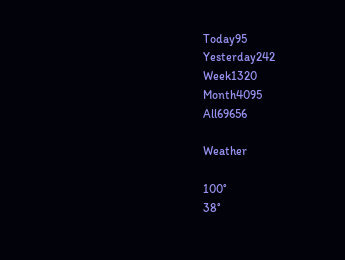Today95
Yesterday242
Week1320
Month4095
All69656

Weather

100°
38°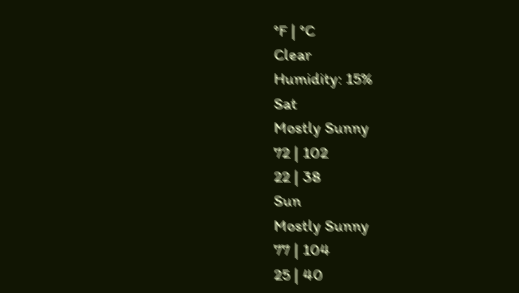°F | °C
Clear
Humidity: 15%
Sat
Mostly Sunny
72 | 102
22 | 38
Sun
Mostly Sunny
77 | 104
25 | 40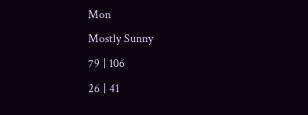Mon
Mostly Sunny
79 | 106
26 | 41